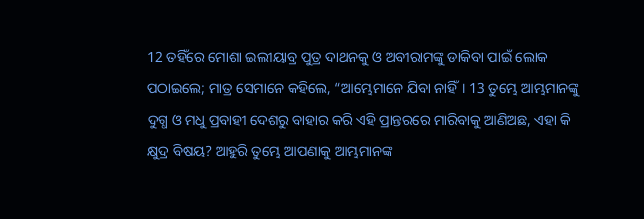12 ତହିଁରେ ମୋଶା ଇଲୀୟାବ୍ର ପୁତ୍ର ଦାଥନକୁ ଓ ଅବୀରାମଙ୍କୁ ଡାକିବା ପାଇଁ ଲୋକ ପଠାଇଲେ; ମାତ୍ର ସେମାନେ କହିଲେ, “ଆମ୍ଭେମାନେ ଯିବା ନାହିଁ। 13 ତୁମ୍ଭେ ଆମ୍ଭମାନଙ୍କୁ ଦୁଗ୍ଧ ଓ ମଧୁ ପ୍ରବାହୀ ଦେଶରୁ ବାହାର କରି ଏହି ପ୍ରାନ୍ତରରେ ମାରିବାକୁ ଆଣିଅଛ, ଏହା କି କ୍ଷୁଦ୍ର ବିଷୟ? ଆହୁରି ତୁମ୍ଭେ ଆପଣାକୁ ଆମ୍ଭମାନଙ୍କ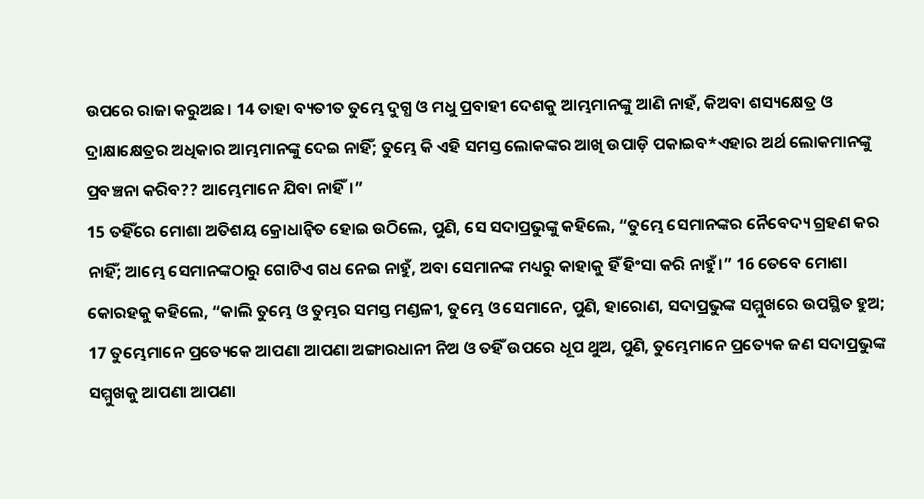ଉପରେ ରାଜା କରୁଅଛ। 14 ତାହା ବ୍ୟତୀତ ତୁମ୍ଭେ ଦୁଗ୍ଧ ଓ ମଧୁ ପ୍ରବାହୀ ଦେଶକୁ ଆମ୍ଭମାନଙ୍କୁ ଆଣି ନାହଁ, କିଅବା ଶସ୍ୟକ୍ଷେତ୍ର ଓ ଦ୍ରାକ୍ଷାକ୍ଷେତ୍ରର ଅଧିକାର ଆମ୍ଭମାନଙ୍କୁ ଦେଇ ନାହିଁ; ତୁମ୍ଭେ କି ଏହି ସମସ୍ତ ଲୋକଙ୍କର ଆଖି ଉପାଡ଼ି ପକାଇବ*ଏହାର ଅର୍ଥ ଲୋକମାନଙ୍କୁ ପ୍ରବଞ୍ଚନା କରିବ?? ଆମ୍ଭେମାନେ ଯିବା ନାହିଁ।”
15 ତହିଁରେ ମୋଶା ଅତିଶୟ କ୍ରୋଧାନ୍ୱିତ ହୋଇ ଉଠିଲେ, ପୁଣି, ସେ ସଦାପ୍ରଭୁଙ୍କୁ କହିଲେ, “ତୁମ୍ଭେ ସେମାନଙ୍କର ନୈବେଦ୍ୟ ଗ୍ରହଣ କର ନାହିଁ; ଆମ୍ଭେ ସେମାନଙ୍କଠାରୁ ଗୋଟିଏ ଗଧ ନେଇ ନାହୁଁ, ଅବା ସେମାନଙ୍କ ମଧ୍ୟରୁ କାହାକୁ ହିଁ ହିଂସା କରି ନାହୁଁ।” 16 ତେବେ ମୋଶା କୋରହକୁ କହିଲେ, “କାଲି ତୁମ୍ଭେ ଓ ତୁମ୍ଭର ସମସ୍ତ ମଣ୍ଡଳୀ, ତୁମ୍ଭେ ଓ ସେମାନେ, ପୁଣି, ହାରୋଣ, ସଦାପ୍ରଭୁଙ୍କ ସମ୍ମୁଖରେ ଉପସ୍ଥିତ ହୁଅ; 17 ତୁମ୍ଭେମାନେ ପ୍ରତ୍ୟେକେ ଆପଣା ଆପଣା ଅଙ୍ଗାରଧାନୀ ନିଅ ଓ ତହିଁ ଉପରେ ଧୂପ ଥୁଅ, ପୁଣି, ତୁମ୍ଭେମାନେ ପ୍ରତ୍ୟେକ ଜଣ ସଦାପ୍ରଭୁଙ୍କ ସମ୍ମୁଖକୁ ଆପଣା ଆପଣା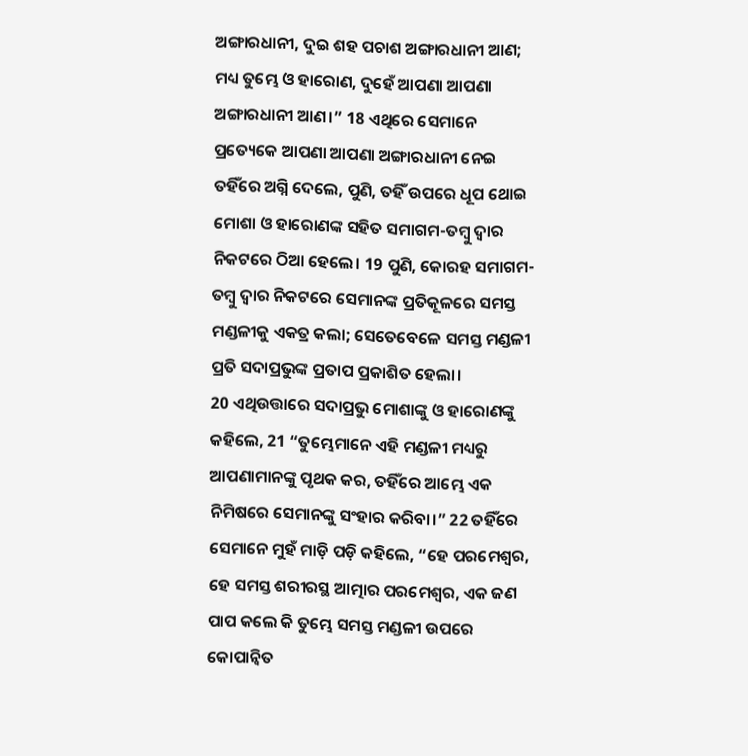ଅଙ୍ଗାରଧାନୀ, ଦୁଇ ଶହ ପଚାଶ ଅଙ୍ଗାରଧାନୀ ଆଣ; ମଧ୍ୟ ତୁମ୍ଭେ ଓ ହାରୋଣ, ଦୁହେଁ ଆପଣା ଆପଣା ଅଙ୍ଗାରଧାନୀ ଆଣ।” 18 ଏଥିରେ ସେମାନେ ପ୍ରତ୍ୟେକେ ଆପଣା ଆପଣା ଅଙ୍ଗାରଧାନୀ ନେଇ ତହିଁରେ ଅଗ୍ନି ଦେଲେ, ପୁଣି, ତହିଁ ଉପରେ ଧୂପ ଥୋଇ ମୋଶା ଓ ହାରୋଣଙ୍କ ସହିତ ସମାଗମ-ତମ୍ବୁ ଦ୍ୱାର ନିକଟରେ ଠିଆ ହେଲେ। 19 ପୁଣି, କୋରହ ସମାଗମ-ତମ୍ବୁ ଦ୍ୱାର ନିକଟରେ ସେମାନଙ୍କ ପ୍ରତିକୂଳରେ ସମସ୍ତ ମଣ୍ଡଳୀକୁ ଏକତ୍ର କଲା; ସେତେବେଳେ ସମସ୍ତ ମଣ୍ଡଳୀ ପ୍ରତି ସଦାପ୍ରଭୁଙ୍କ ପ୍ରତାପ ପ୍ରକାଶିତ ହେଲା।
20 ଏଥିଉତ୍ତାରେ ସଦାପ୍ରଭୁ ମୋଶାଙ୍କୁ ଓ ହାରୋଣଙ୍କୁ କହିଲେ, 21 “ତୁମ୍ଭେମାନେ ଏହି ମଣ୍ଡଳୀ ମଧ୍ୟରୁ ଆପଣାମାନଙ୍କୁ ପୃଥକ କର, ତହିଁରେ ଆମ୍ଭେ ଏକ ନିମିଷରେ ସେମାନଙ୍କୁ ସଂହାର କରିବା।” 22 ତହିଁରେ ସେମାନେ ମୁହଁ ମାଡ଼ି ପଡ଼ି କହିଲେ, “ହେ ପରମେଶ୍ୱର, ହେ ସମସ୍ତ ଶରୀରସ୍ଥ ଆତ୍ମାର ପରମେଶ୍ୱର, ଏକ ଜଣ ପାପ କଲେ କି ତୁମ୍ଭେ ସମସ୍ତ ମଣ୍ଡଳୀ ଉପରେ କୋପାନ୍ୱିତ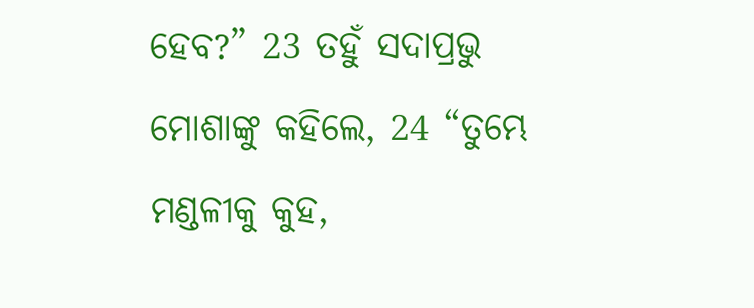ହେବ?” 23 ତହୁଁ ସଦାପ୍ରଭୁ ମୋଶାଙ୍କୁ କହିଲେ, 24 “ତୁମ୍ଭେ ମଣ୍ଡଳୀକୁ କୁହ,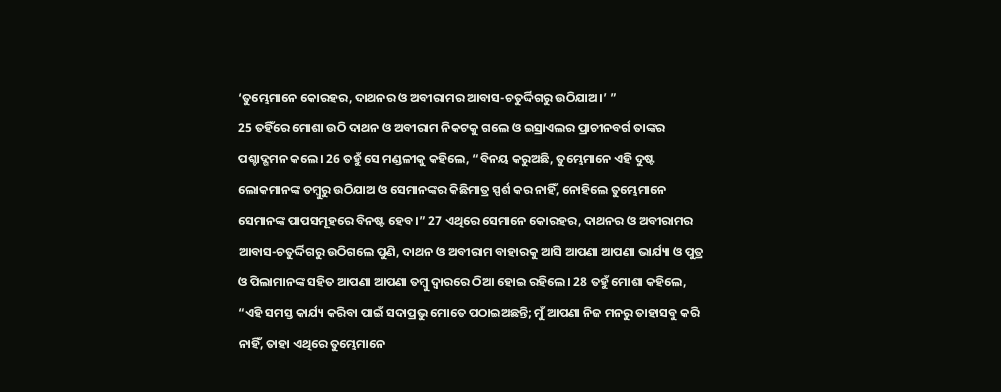‘ତୁମ୍ଭେମାନେ କୋରହର, ଦାଥନର ଓ ଅବୀରାମର ଆବାସ-ଚତୁର୍ଦ୍ଦିଗରୁ ଉଠିଯାଅ।’ ”
25 ତହିଁରେ ମୋଶା ଉଠି ଦାଥନ ଓ ଅବୀରାମ ନିକଟକୁ ଗଲେ ଓ ଇସ୍ରାଏଲର ପ୍ରାଚୀନବର୍ଗ ତାଙ୍କର ପଶ୍ଚାଦ୍ଗମନ କଲେ। 26 ତହୁଁ ସେ ମଣ୍ଡଳୀକୁ କହିଲେ, “ବିନୟ କରୁଅଛି, ତୁମ୍ଭେମାନେ ଏହି ଦୁଷ୍ଟ ଲୋକମାନଙ୍କ ତମ୍ବୁରୁ ଉଠିଯାଅ ଓ ସେମାନଙ୍କର କିଛିମାତ୍ର ସ୍ପର୍ଶ କର ନାହିଁ, ନୋହିଲେ ତୁମ୍ଭେମାନେ ସେମାନଙ୍କ ପାପସମୂହରେ ବିନଷ୍ଟ ହେବ।” 27 ଏଥିରେ ସେମାନେ କୋରହର, ଦାଥନର ଓ ଅବୀରାମର ଆବାସ-ଚତୁର୍ଦ୍ଦିଗରୁ ଉଠିଗଲେ ପୁଣି, ଦାଥନ ଓ ଅବୀରାମ ବାହାରକୁ ଆସି ଆପଣା ଆପଣା ଭାର୍ଯ୍ୟା ଓ ପୁତ୍ର ଓ ପିଲାମାନଙ୍କ ସହିତ ଆପଣା ଆପଣା ତମ୍ବୁ ଦ୍ୱାରରେ ଠିଆ ହୋଇ ରହିଲେ। 28 ତହୁଁ ମୋଶା କହିଲେ, “ଏହି ସମସ୍ତ କାର୍ଯ୍ୟ କରିବା ପାଇଁ ସଦାପ୍ରଭୁ ମୋତେ ପଠାଇଅଛନ୍ତି; ମୁଁ ଆପଣା ନିଜ ମନରୁ ତାହାସବୁ କରି ନାହିଁ, ତାହା ଏଥିରେ ତୁମ୍ଭେମାନେ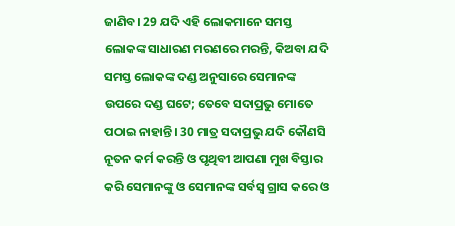ଜାଣିବ। 29 ଯଦି ଏହି ଲୋକମାନେ ସମସ୍ତ ଲୋକଙ୍କ ସାଧାରଣ ମରଣରେ ମରନ୍ତି, କିଅବା ଯଦି ସମସ୍ତ ଲୋକଙ୍କ ଦଣ୍ଡ ଅନୁସାରେ ସେମାନଙ୍କ ଉପରେ ଦଣ୍ଡ ଘଟେ; ତେବେ ସଦାପ୍ରଭୁ ମୋତେ ପଠାଇ ନାହାନ୍ତି। 30 ମାତ୍ର ସଦାପ୍ରଭୁ ଯଦି କୌଣସି ନୂତନ କର୍ମ କରନ୍ତି ଓ ପୃଥିବୀ ଆପଣା ମୁଖ ବିସ୍ତାର କରି ସେମାନଙ୍କୁ ଓ ସେମାନଙ୍କ ସର୍ବସ୍ୱ ଗ୍ରାସ କରେ ଓ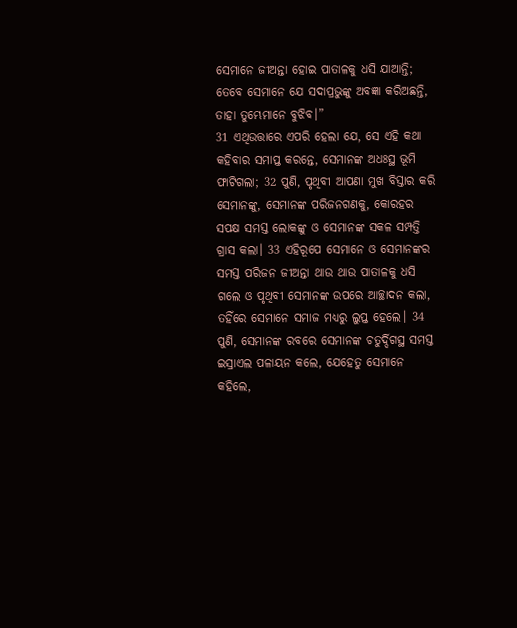ସେମାନେ ଜୀଅନ୍ତା ହୋଇ ପାତାଳକୁ ଧସି ଯାଆନ୍ତି; ତେବେ ସେମାନେ ଯେ ସଦାପ୍ରଭୁଙ୍କୁ ଅବଜ୍ଞା କରିଅଛନ୍ତି, ତାହା ତୁମ୍ଭେମାନେ ବୁଝିବ।”
31 ଏଥିଉତ୍ତାରେ ଏପରି ହେଲା ଯେ, ସେ ଏହି କଥା କହିବାର ସମାପ୍ତ କରନ୍ତେ, ସେମାନଙ୍କ ଅଧଃସ୍ଥ ଭୂମି ଫାଟିଗଲା; 32 ପୁଣି, ପୃଥିବୀ ଆପଣା ମୁଖ ବିସ୍ତାର କରି ସେମାନଙ୍କୁ, ସେମାନଙ୍କ ପରିଜନଗଣକୁ, କୋରହର ସପକ୍ଷ ସମସ୍ତ ଲୋକଙ୍କୁ ଓ ସେମାନଙ୍କ ସକଳ ସମ୍ପତ୍ତି ଗ୍ରାସ କଲା। 33 ଏହିରୂପେ ସେମାନେ ଓ ସେମାନଙ୍କର ସମସ୍ତ ପରିଜନ ଜୀଅନ୍ତା ଥାଉ ଥାଉ ପାତାଳକୁ ଧସି ଗଲେ ଓ ପୃଥିବୀ ସେମାନଙ୍କ ଉପରେ ଆଚ୍ଛାଦନ କଲା, ତହିଁରେ ସେମାନେ ସମାଜ ମଧ୍ୟରୁ ଲୁପ୍ତ ହେଲେ। 34 ପୁଣି, ସେମାନଙ୍କ ରବରେ ସେମାନଙ୍କ ଚତୁର୍ଦ୍ଦିଗସ୍ଥ ସମସ୍ତ ଇସ୍ରାଏଲ ପଳାୟନ କଲେ, ଯେହେତୁ ସେମାନେ କହିଲେ,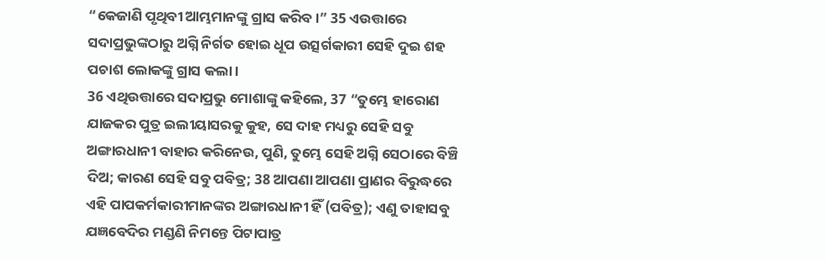“କେଜାଣି ପୃଥିବୀ ଆମ୍ଭମାନଙ୍କୁ ଗ୍ରାସ କରିବ।” 35 ଏଉତ୍ତାରେ ସଦାପ୍ରଭୁଙ୍କଠାରୁ ଅଗ୍ନି ନିର୍ଗତ ହୋଇ ଧୂପ ଉତ୍ସର୍ଗକାରୀ ସେହି ଦୁଇ ଶହ ପଚାଶ ଲୋକଙ୍କୁ ଗ୍ରାସ କଲା।
36 ଏଥିଉତ୍ତାରେ ସଦାପ୍ରଭୁ ମୋଶାଙ୍କୁ କହିଲେ, 37 “ତୁମ୍ଭେ ହାରୋଣ ଯାଜକର ପୁତ୍ର ଇଲୀୟାସରକୁ କୁହ, ସେ ଦାହ ମଧ୍ୟରୁ ସେହି ସବୁ ଅଙ୍ଗାରଧାନୀ ବାହାର କରିନେଉ, ପୁଣି, ତୁମ୍ଭେ ସେହି ଅଗ୍ନି ସେଠାରେ ବିଞ୍ଚି ଦିଅ; କାରଣ ସେହି ସବୁ ପବିତ୍ର; 38 ଆପଣା ଆପଣା ପ୍ରାଣର ବିରୁଦ୍ଧରେ ଏହି ପାପକର୍ମକାରୀମାନଙ୍କର ଅଙ୍ଗାରଧାନୀ ହିଁ (ପବିତ୍ର); ଏଣୁ ତାହାସବୁ ଯଜ୍ଞବେଦିର ମଣ୍ଡଣି ନିମନ୍ତେ ପିଟାପାତ୍ର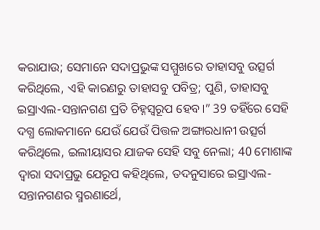କରାଯାଉ; ସେମାନେ ସଦାପ୍ରଭୁଙ୍କ ସମ୍ମୁଖରେ ତାହାସବୁ ଉତ୍ସର୍ଗ କରିଥିଲେ, ଏହି କାରଣରୁ ତାହାସବୁ ପବିତ୍ର; ପୁଣି, ତାହାସବୁ ଇସ୍ରାଏଲ-ସନ୍ତାନଗଣ ପ୍ରତି ଚିହ୍ନସ୍ୱରୂପ ହେବ।” 39 ତହିଁରେ ସେହି ଦଗ୍ଧ ଲୋକମାନେ ଯେଉଁ ଯେଉଁ ପିତ୍ତଳ ଅଙ୍ଗାରଧାନୀ ଉତ୍ସର୍ଗ କରିଥିଲେ, ଇଲୀୟାସର ଯାଜକ ସେହି ସବୁ ନେଲା; 40 ମୋଶାଙ୍କ ଦ୍ୱାରା ସଦାପ୍ରଭୁ ଯେରୂପ କହିଥିଲେ, ତଦନୁସାରେ ଇସ୍ରାଏଲ-ସନ୍ତାନଗଣର ସ୍ମରଣାର୍ଥେ,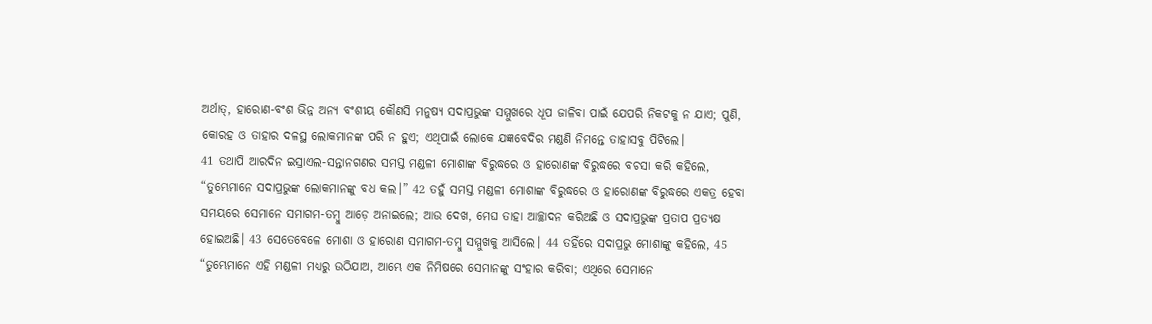ଅର୍ଥାତ୍, ହାରୋଣ-ବଂଶ ଭିନ୍ନ ଅନ୍ୟ ବଂଶୀୟ କୌଣସି ମନୁଷ୍ୟ ସଦାପ୍ରଭୁଙ୍କ ସମ୍ମୁଖରେ ଧୂପ ଜାଳିବା ପାଇଁ ଯେପରି ନିକଟକୁ ନ ଯାଏ; ପୁଣି, କୋରହ ଓ ତାହାର ଦଳସ୍ଥ ଲୋକମାନଙ୍କ ପରି ନ ହୁଏ; ଏଥିପାଇଁ ଲୋକେ ଯଜ୍ଞବେଦିର ମଣ୍ଡଣି ନିମନ୍ତେ ତାହାସବୁ ପିଟିଲେ।
41 ତଥାପି ଆରଦିନ ଇସ୍ରାଏଲ-ସନ୍ତାନଗଣର ସମସ୍ତ ମଣ୍ଡଳୀ ମୋଶାଙ୍କ ବିରୁଦ୍ଧରେ ଓ ହାରୋଣଙ୍କ ବିରୁଦ୍ଧରେ ବଚସା କରି କହିଲେ, “ତୁମ୍ଭେମାନେ ସଦାପ୍ରଭୁଙ୍କ ଲୋକମାନଙ୍କୁ ବଧ କଲ।” 42 ତହୁଁ ସମସ୍ତ ମଣ୍ଡଳୀ ମୋଶାଙ୍କ ବିରୁଦ୍ଧରେ ଓ ହାରୋଣଙ୍କ ବିରୁଦ୍ଧରେ ଏକତ୍ର ହେବା ସମୟରେ ସେମାନେ ସମାଗମ-ତମ୍ବୁ ଆଡ଼େ ଅନାଇଲେ; ଆଉ ଦେଖ, ମେଘ ତାହା ଆଚ୍ଛାଦନ କରିଅଛି ଓ ସଦାପ୍ରଭୁଙ୍କ ପ୍ରତାପ ପ୍ରତ୍ୟକ୍ଷ ହୋଇଅଛି। 43 ସେତେବେଳେ ମୋଶା ଓ ହାରୋଣ ସମାଗମ-ତମ୍ବୁ ସମ୍ମୁଖକୁ ଆସିଲେ। 44 ତହିଁରେ ସଦାପ୍ରଭୁ ମୋଶାଙ୍କୁ କହିଲେ, 45 “ତୁମ୍ଭେମାନେ ଏହି ମଣ୍ଡଳୀ ମଧ୍ୟରୁ ଉଠିଯାଅ, ଆମ୍ଭେ ଏକ ନିମିଷରେ ସେମାନଙ୍କୁ ସଂହାର କରିବା; ଏଥିରେ ସେମାନେ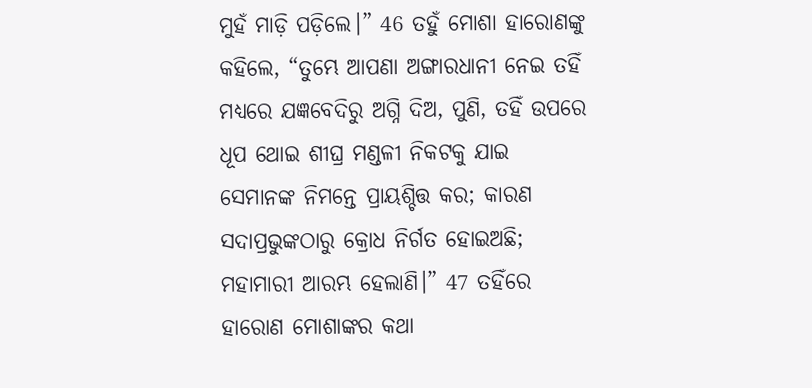ମୁହଁ ମାଡ଼ି ପଡ଼ିଲେ।” 46 ତହୁଁ ମୋଶା ହାରୋଣଙ୍କୁ କହିଲେ, “ତୁମ୍ଭେ ଆପଣା ଅଙ୍ଗାରଧାନୀ ନେଇ ତହିଁ ମଧ୍ୟରେ ଯଜ୍ଞବେଦିରୁ ଅଗ୍ନି ଦିଅ, ପୁଣି, ତହିଁ ଉପରେ ଧୂପ ଥୋଇ ଶୀଘ୍ର ମଣ୍ଡଳୀ ନିକଟକୁ ଯାଇ ସେମାନଙ୍କ ନିମନ୍ତେ ପ୍ରାୟଶ୍ଚିତ୍ତ କର; କାରଣ ସଦାପ୍ରଭୁଙ୍କଠାରୁ କ୍ରୋଧ ନିର୍ଗତ ହୋଇଅଛି; ମହାମାରୀ ଆରମ୍ଭ ହେଲାଣି।” 47 ତହିଁରେ ହାରୋଣ ମୋଶାଙ୍କର କଥା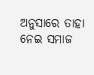ଅନୁସାରେ ତାହା ନେଇ ସମାଜ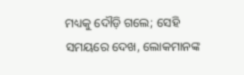ମଧ୍ୟକୁ ଦୌଡ଼ି ଗଲେ; ସେହି ସମୟରେ ଦେଖ, ଲୋକମାନଙ୍କ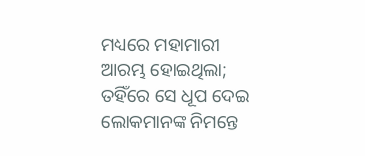ମଧ୍ୟରେ ମହାମାରୀ ଆରମ୍ଭ ହୋଇଥିଲା; ତହିଁରେ ସେ ଧୂପ ଦେଇ ଲୋକମାନଙ୍କ ନିମନ୍ତେ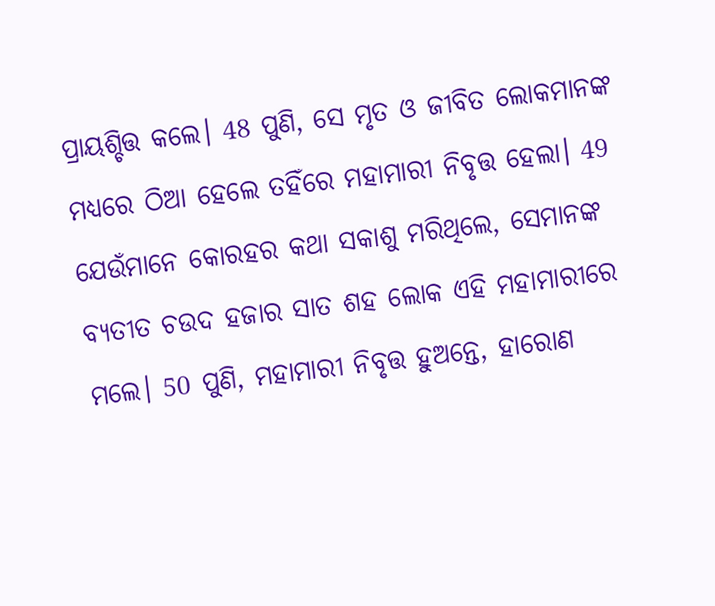ପ୍ରାୟଶ୍ଚିତ୍ତ କଲେ। 48 ପୁଣି, ସେ ମୃତ ଓ ଜୀବିତ ଲୋକମାନଙ୍କ ମଧ୍ୟରେ ଠିଆ ହେଲେ ତହିଁରେ ମହାମାରୀ ନିବୃତ୍ତ ହେଲା। 49 ଯେଉଁମାନେ କୋରହର କଥା ସକାଶୁ ମରିଥିଲେ, ସେମାନଙ୍କ ବ୍ୟତୀତ ଚଉଦ ହଜାର ସାତ ଶହ ଲୋକ ଏହି ମହାମାରୀରେ ମଲେ। 50 ପୁଣି, ମହାମାରୀ ନିବୃତ୍ତ ହୁଅନ୍ତେ, ହାରୋଣ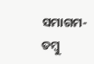ସମାଗମ-ତମ୍ବୁ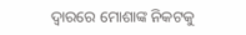ଦ୍ୱାରରେ ମୋଶାଙ୍କ ନିକଟକୁ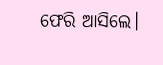ଫେରି ଆସିଲେ।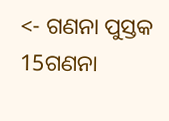<- ଗଣନା ପୁସ୍ତକ 15ଗଣନା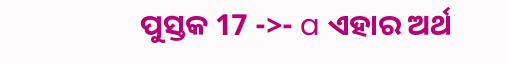ପୁସ୍ତକ 17 ->- a ଏହାର ଅର୍ଥ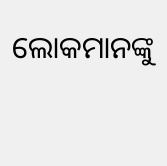ଲୋକମାନଙ୍କୁ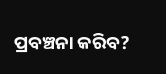ପ୍ରବଞ୍ଚନା କରିବ?